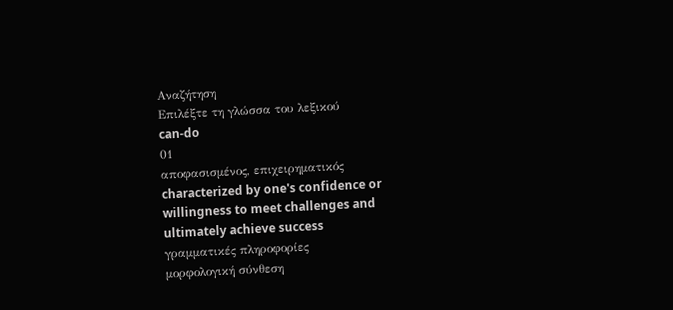Αναζήτηση
Επιλέξτε τη γλώσσα του λεξικού
can-do
01
αποφασισμένος, επιχειρηματικός
characterized by one's confidence or willingness to meet challenges and ultimately achieve success
γραμματικές πληροφορίες
μορφολογική σύνθεση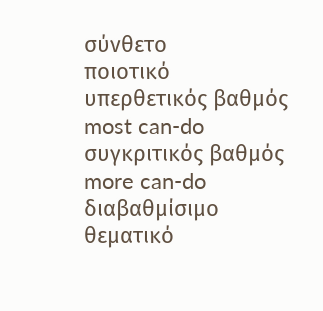σύνθετο
ποιοτικό
υπερθετικός βαθμός
most can-do
συγκριτικός βαθμός
more can-do
διαβαθμίσιμο
θεματικό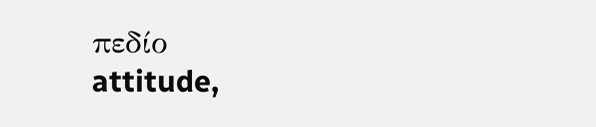πεδίο
attitude,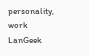personality, work
LanGeek